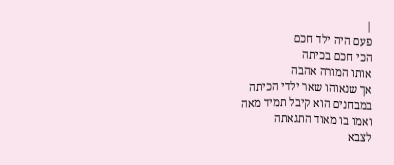|
פעם היה ילד חכם
הכי חכם בכיתה
אותו המורה אהבה
אך שנאוהו שאר ילדי הכיתה
במבחנים הוא קיבל תמיד מאה
ואמו בו מאוד התגאתה
לצבא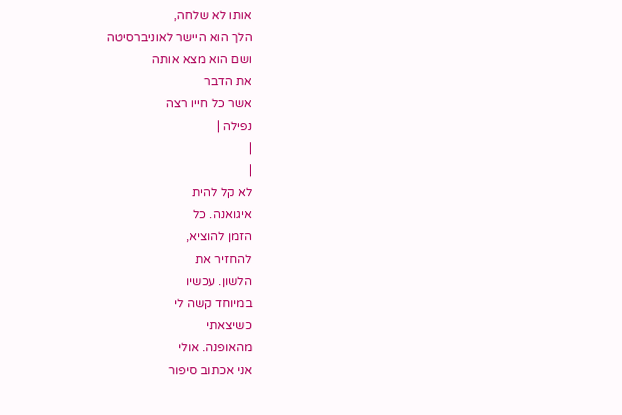אותו לא שלחה,
הלך הוא היישר לאוניברסיטה
ושם הוא מצא אותה
את הדבר
אשר כל חייו רצה
נפילה |
|
|
לא קל להית
איגואנה. כל
הזמן להוציא,
להחזיר את
הלשון. עכשיו
במיוחד קשה לי
כשיצאתי
מהאופנה. אולי
אני אכתוב סיפור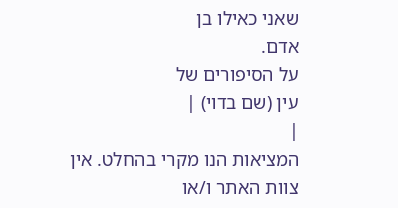שאני כאילו בן
אדם.
על הסיפורים של
עין (שם בדוי) |
|
המציאות הנו מקרי בהחלט. אין צוות האתר ו/או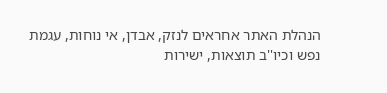הנהלת האתר אחראים לנזק, אבדן, אי נוחות, עגמת
נפש וכיו''ב תוצאות, ישירות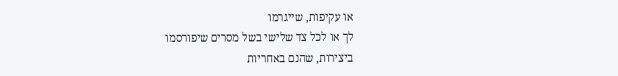או עקיפות, שייגרמו
לך או לכל צד שלישי בשל מסרים שיפורסמו
ביצירות, שהנם באחריות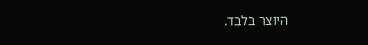היוצר בלבד.